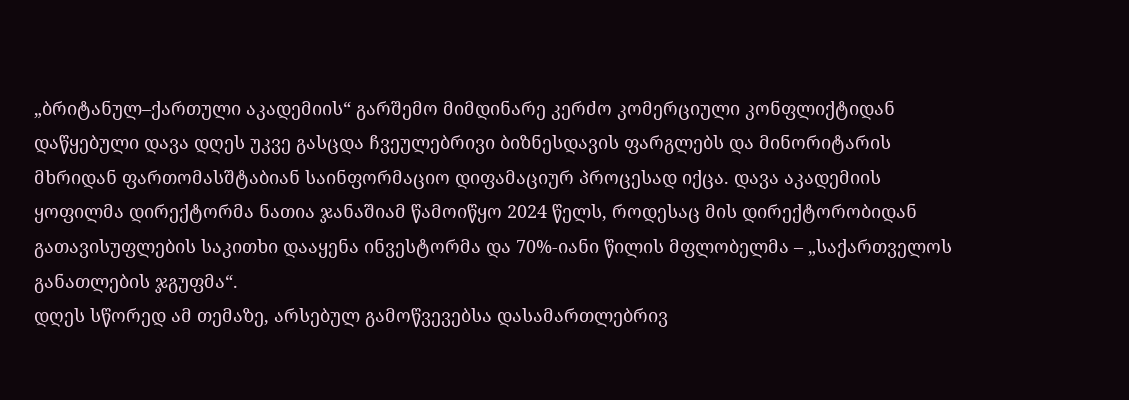„ბრიტანულ–ქართული აკადემიის“ გარშემო მიმდინარე კერძო კომერციული კონფლიქტიდან დაწყებული დავა დღეს უკვე გასცდა ჩვეულებრივი ბიზნესდავის ფარგლებს და მინორიტარის მხრიდან ფართომასშტაბიან საინფორმაციო დიფამაციურ პროცესად იქცა. დავა აკადემიის ყოფილმა დირექტორმა ნათია ჯანაშიამ წამოიწყო 2024 წელს, როდესაც მის დირექტორობიდან გათავისუფლების საკითხი დააყენა ინვესტორმა და 70%-იანი წილის მფლობელმა – „საქართველოს განათლების ჯგუფმა“.
დღეს სწორედ ამ თემაზე, არსებულ გამოწვევებსა დასამართლებრივ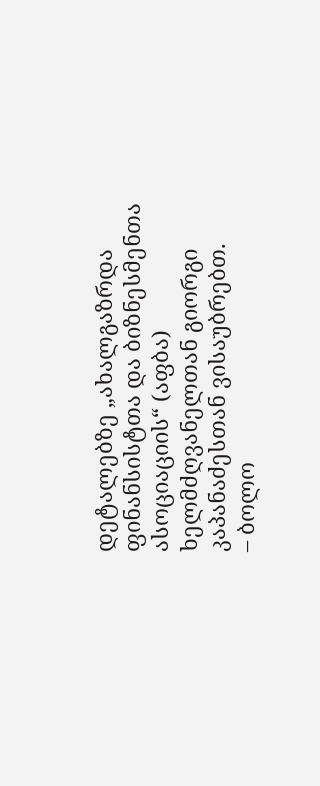დეტალებზე „ახალგაზრდა ფინანსისტთა და ბიზნესმენთა ასოციაციის“ (აფბა) ხელმძღვანელთან გიორგი კაპანაძესთან ვისაუბრებთ.
– ბოლო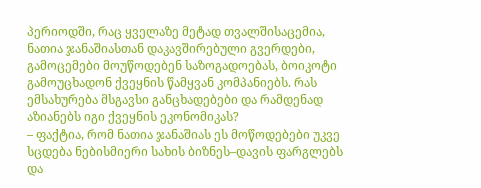პერიოდში, რაც ყველაზე მეტად თვალშისაცემია, ნათია ჯანაშიასთან დაკავშირებული გვერდები, გამოცემები მოუწოდებენ საზოგადოებას, ბოიკოტი გამოუცხადონ ქვეყნის წამყვან კომპანიებს. რას ემსახურება მსგავსი განცხადებები და რამდენად აზიანებს იგი ქვეყნის ეკონომიკას?
– ფაქტია, რომ ნათია ჯანაშიას ეს მოწოდებები უკვე სცდება ნებისმიერი სახის ბიზნეს–დავის ფარგლებს და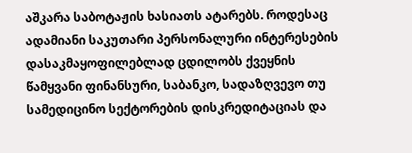აშკარა საბოტაჟის ხასიათს ატარებს. როდესაც ადამიანი საკუთარი პერსონალური ინტერესების დასაკმაყოფილებლად ცდილობს ქვეყნის წამყვანი ფინანსური, საბანკო, სადაზღვევო თუ სამედიცინო სექტორების დისკრედიტაციას და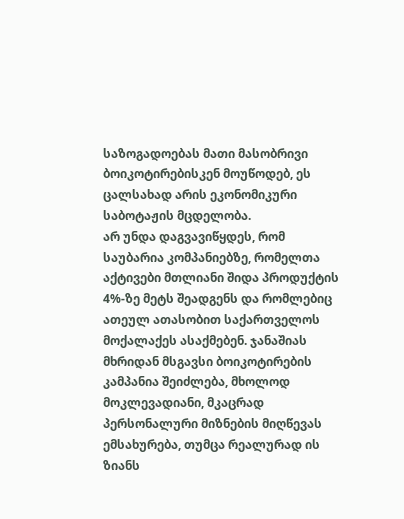საზოგადოებას მათი მასობრივი ბოიკოტირებისკენ მოუწოდებ, ეს ცალსახად არის ეკონომიკური საბოტაჟის მცდელობა.
არ უნდა დაგვავიწყდეს, რომ საუბარია კომპანიებზე, რომელთა აქტივები მთლიანი შიდა პროდუქტის 4%-ზე მეტს შეადგენს და რომლებიც ათეულ ათასობით საქართველოს მოქალაქეს ასაქმებენ. ჯანაშიას მხრიდან მსგავსი ბოიკოტირების კამპანია შეიძლება, მხოლოდ მოკლევადიანი, მკაცრად პერსონალური მიზნების მიღწევას ემსახურება, თუმცა რეალურად ის ზიანს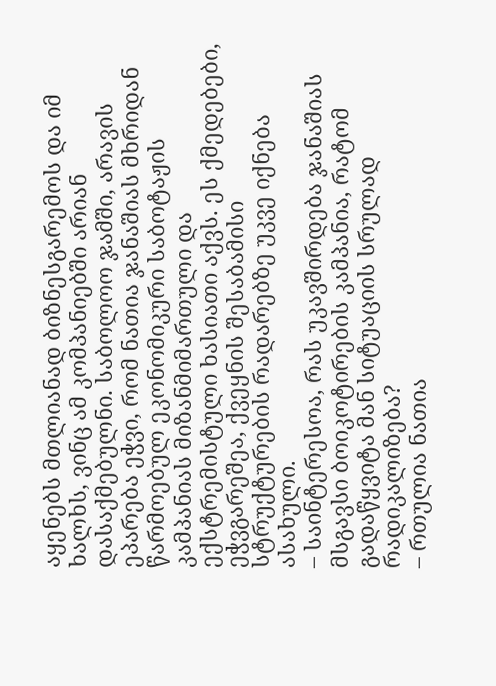აყენებს მთლიანად ბიზნესგარემოს და იმ ხალხს, ვინც ამ კომპანიებში არიან დასაქმებულნი. საბოლოო ჯამში, არავის ეპარება ეჭვი, რომ ნათია ჯანაშიას მხრიდან წარმოებულ ეკონომიკური საბოტაჟის კამპანიას მიზანმიმართული და ექსტრემისტული ხასიათი აქვს. ეს ქმედებები, ეჭვგარეშეა, ქვეყნის შესაბამისი სტრუქტურების რადარებზე უკვე იქნება ასახული.
– საინტერესოა, რას უკავშირდება ჯანაშიას მსგავსი ბოიკოტირების კამპანია, რატომ გადაწყვიტა მან სიტუაციის სრულად რადიკალიზება?
– რთულია ნათია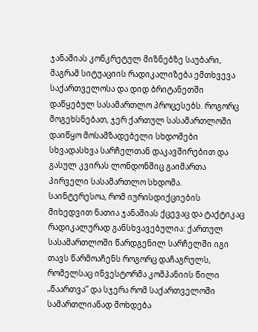ჯანაშიას კონკრეტულ მიზნებზე საუბარი, მაგრამ სიტუაციის რადიკალიზება ემთხვევა საქართველოსა და დიდ ბრიტანეთში დაწყებულ სასამართლო პროცესებს. როგორც მოგეხსნებათ, ჯერ ქართულ სასამართლოში დაიწყო მოსამზადებელი სხდომები სხვადასხვა სარჩელთან დაკავშირებით და გასულ კვირას ლონდონშიც გაიმართა პირველი სასამართლო სხდომა.
საინტერესოა, რომ იურისდიქციების მიხედვით ნათია ჯანაშიას ქცევაც და ტაქტიკაც რადიკალურად განსხვავებულია: ქართულ სასამართლოში წარდგენილ სარჩელში იგი თავს წარმოაჩენს როგორც დაჩაგრულს, რომელსაც ინვესტორმა კომპანიის წილი „წაართვა“ და სჯერა რომ საქართველოში სამართლიანად მოხდება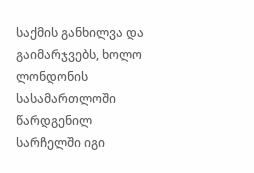საქმის განხილვა და გაიმარჯვებს, ხოლო ლონდონის სასამართლოში წარდგენილ სარჩელში იგი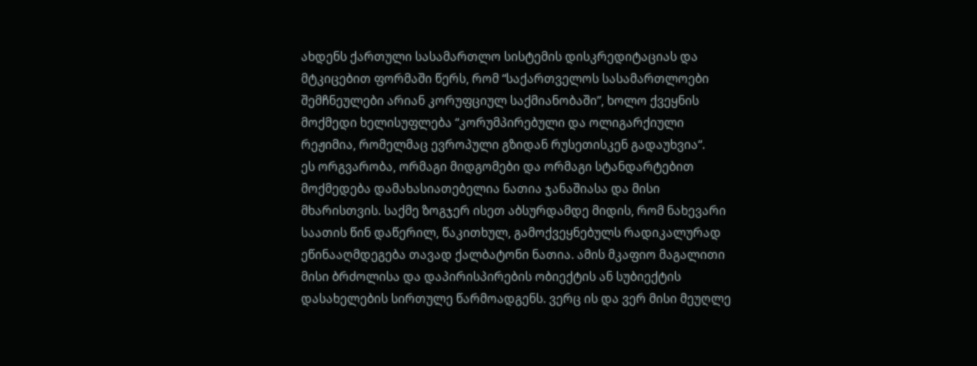ახდენს ქართული სასამართლო სისტემის დისკრედიტაციას და მტკიცებით ფორმაში წერს, რომ “საქართველოს სასამართლოები შემჩნეულები არიან კორუფციულ საქმიანობაში”, ხოლო ქვეყნის მოქმედი ხელისუფლება “კორუმპირებული და ოლიგარქიული რეჟიმია, რომელმაც ევროპული გზიდან რუსეთისკენ გადაუხვია“.
ეს ორგვარობა, ორმაგი მიდგომები და ორმაგი სტანდარტებით მოქმედება დამახასიათებელია ნათია ჯანაშიასა და მისი მხარისთვის. საქმე ზოგჯერ ისეთ აბსურდამდე მიდის, რომ ნახევარი საათის წინ დაწერილ, წაკითხულ, გამოქვეყნებულს რადიკალურად ეწინააღმდეგება თავად ქალბატონი ნათია. ამის მკაფიო მაგალითი მისი ბრძოლისა და დაპირისპირების ობიექტის ან სუბიექტის დასახელების სირთულე წარმოადგენს. ვერც ის და ვერ მისი მეუღლე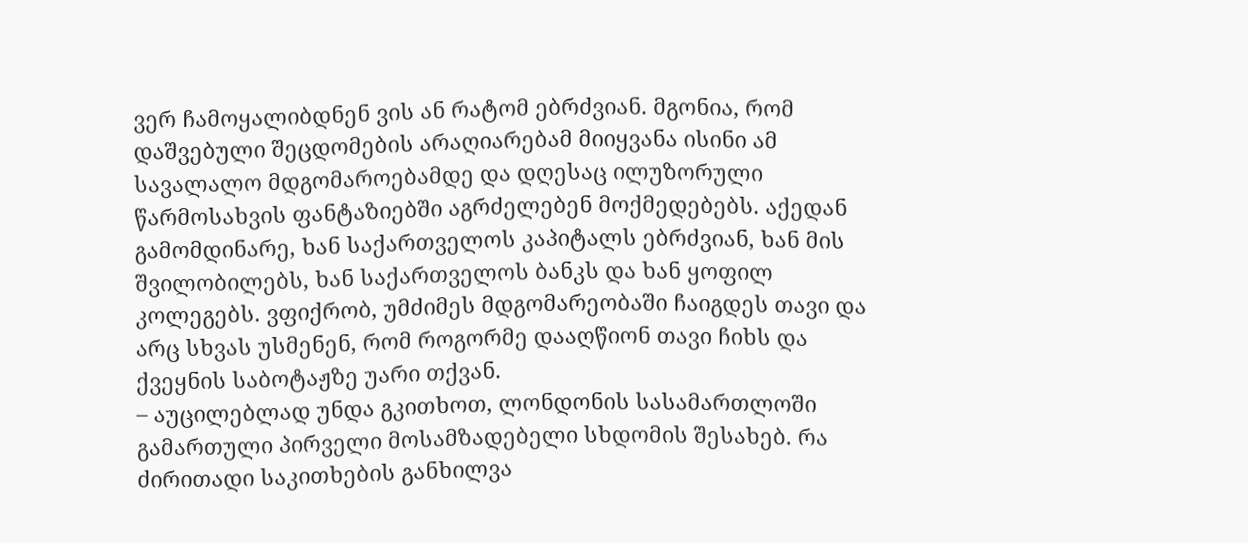ვერ ჩამოყალიბდნენ ვის ან რატომ ებრძვიან. მგონია, რომ დაშვებული შეცდომების არაღიარებამ მიიყვანა ისინი ამ სავალალო მდგომაროებამდე და დღესაც ილუზორული წარმოსახვის ფანტაზიებში აგრძელებენ მოქმედებებს. აქედან გამომდინარე, ხან საქართველოს კაპიტალს ებრძვიან, ხან მის შვილობილებს, ხან საქართველოს ბანკს და ხან ყოფილ კოლეგებს. ვფიქრობ, უმძიმეს მდგომარეობაში ჩაიგდეს თავი და არც სხვას უსმენენ, რომ როგორმე დააღწიონ თავი ჩიხს და ქვეყნის საბოტაჟზე უარი თქვან.
– აუცილებლად უნდა გკითხოთ, ლონდონის სასამართლოში გამართული პირველი მოსამზადებელი სხდომის შესახებ. რა ძირითადი საკითხების განხილვა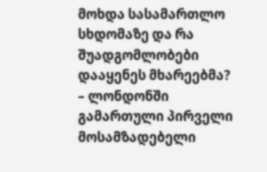მოხდა სასამართლო სხდომაზე და რა შუადგომლობები დააყენეს მხარეებმა?
– ლონდონში გამართული პირველი მოსამზადებელი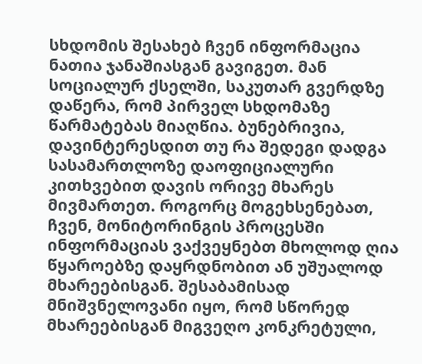სხდომის შესახებ ჩვენ ინფორმაცია ნათია ჯანაშიასგან გავიგეთ. მან სოციალურ ქსელში, საკუთარ გვერდზე დაწერა, რომ პირველ სხდომაზე წარმატებას მიაღწია. ბუნებრივია, დავინტერესდით თუ რა შედეგი დადგა სასამართლოზე დაოფიციალური კითხვებით დავის ორივე მხარეს მივმართეთ. როგორც მოგეხსენებათ, ჩვენ, მონიტორინგის პროცესში ინფორმაციას ვაქვეყნებთ მხოლოდ ღია წყაროებზე დაყრდნობით ან უშუალოდ მხარეებისგან. შესაბამისად მნიშვნელოვანი იყო, რომ სწორედ მხარეებისგან მიგვეღო კონკრეტული,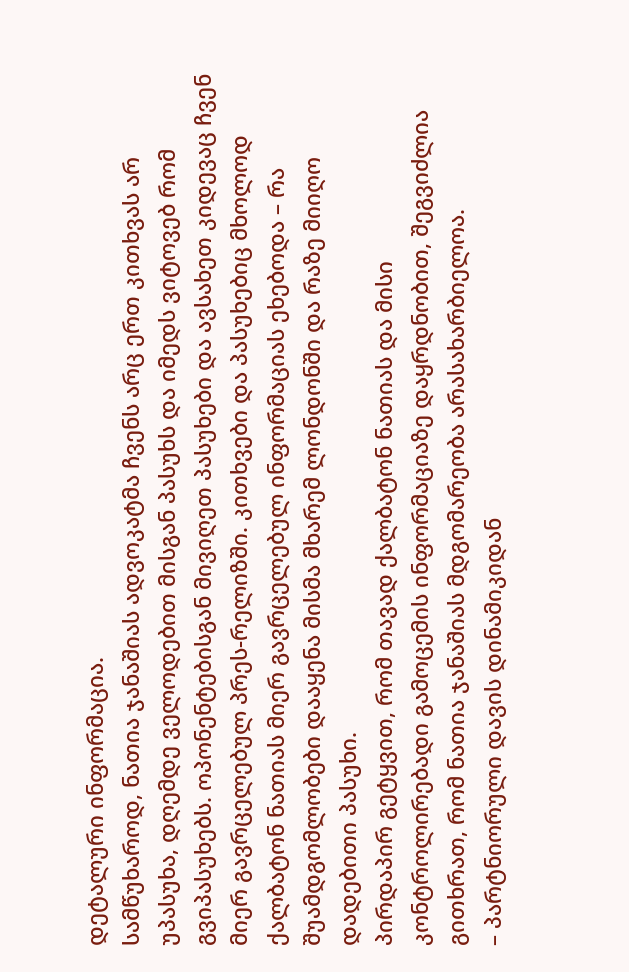დეტალური ინფორმაცია.
სამწუხაროდ, ნათია ჯანაშიას ადვოკატმა ჩვენს არც ერთ კითხვას არ უპასუხა, დღემდე ველოდებით მისგან პასუხს და იმედს ვიტოვებ რომ გვიპასუხებს. ოპონენტებისგან მივიღეთ პასუხები და ავსახეთ კიდევაც ჩვენ მიერ გავრცელებულ პრეს-რელიზში. კითხვები და პასუხებიც მხოლოდ ქალბატონ ნათიას მიერ გავრცელებულ ინფორმაციას ეხებოდა – რა შუამდგომლობები დააყენა მისმა მხარემ ლონდონში და რაზე მიიღო დადებითი პასუხი.
პირდაპირ გეტყვით, რომ თავად ქალბატონ ნათიას და მისი კონტროლირებადი გამოცემის ინფორმაციაზე დაყრდნობით, შეგვიძლია გითხრათ, რომ ნათია ჯანაშიას მდგომარეობა არასახარბიელოა.
– პარტნიორული დავის დინამიკიდან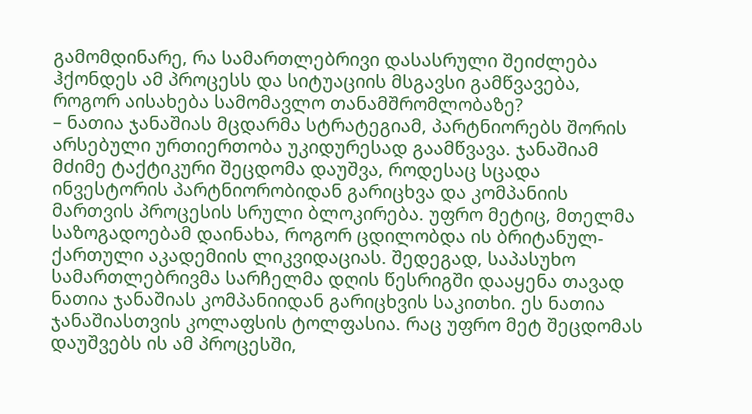გამომდინარე, რა სამართლებრივი დასასრული შეიძლება ჰქონდეს ამ პროცესს და სიტუაციის მსგავსი გამწვავება, როგორ აისახება სამომავლო თანამშრომლობაზე?
– ნათია ჯანაშიას მცდარმა სტრატეგიამ, პარტნიორებს შორის არსებული ურთიერთობა უკიდურესად გაამწვავა. ჯანაშიამ მძიმე ტაქტიკური შეცდომა დაუშვა, როდესაც სცადა ინვესტორის პარტნიორობიდან გარიცხვა და კომპანიის მართვის პროცესის სრული ბლოკირება. უფრო მეტიც, მთელმა საზოგადოებამ დაინახა, როგორ ცდილობდა ის ბრიტანულ-ქართული აკადემიის ლიკვიდაციას. შედეგად, საპასუხო სამართლებრივმა სარჩელმა დღის წესრიგში დააყენა თავად ნათია ჯანაშიას კომპანიიდან გარიცხვის საკითხი. ეს ნათია ჯანაშიასთვის კოლაფსის ტოლფასია. რაც უფრო მეტ შეცდომას დაუშვებს ის ამ პროცესში,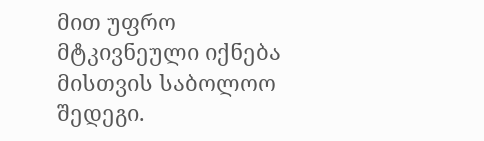მით უფრო მტკივნეული იქნება მისთვის საბოლოო შედეგი.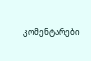კომენტარები